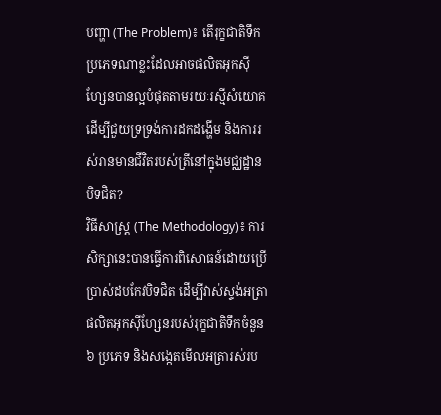បញ្ហា (The Problem)៖ តើរុក្ខជាតិទឹកប្រភេទណាខ្លះដែលអាចផលិតអុកស៊ីហ្សែនបានល្អបំផុតតាមរយៈរស្មីសំយោគ ដើម្បីជួយទ្រទ្រង់ការដកដង្ហើម និងការរស់រានមានជីវិតរបស់ត្រីនៅក្នុងមជ្ឈដ្ឋានបិទជិត?
វិធីសាស្ត្រ (The Methodology)៖ ការសិក្សានេះបានធ្វើការពិសោធន៍ដោយប្រើប្រាស់ដបកែវបិទជិត ដើម្បីវាស់ស្ទង់អត្រាផលិតអុកស៊ីហ្សែនរបស់រុក្ខជាតិទឹកចំនួន ៦ ប្រភេទ និងសង្កេតមើលអត្រារស់រប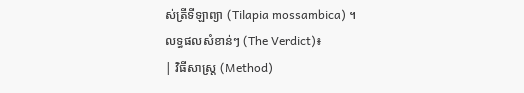ស់ត្រីទីឡាព្យា (Tilapia mossambica) ។
លទ្ធផលសំខាន់ៗ (The Verdict)៖
| វិធីសាស្ត្រ (Method)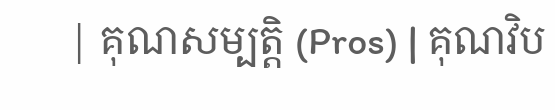| គុណសម្បត្តិ (Pros) | គុណវិប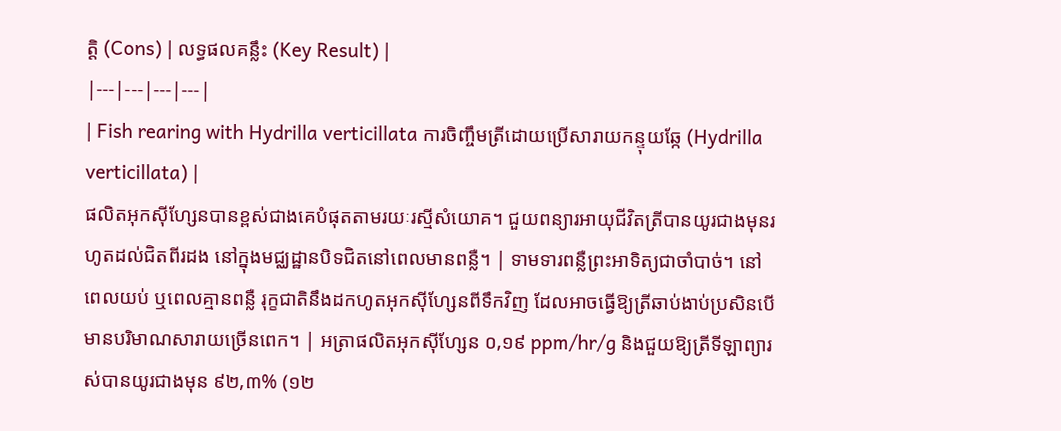ត្តិ (Cons) | លទ្ធផលគន្លឹះ (Key Result) |
|---|---|---|---|
| Fish rearing with Hydrilla verticillata ការចិញ្ចឹមត្រីដោយប្រើសារាយកន្ទុយឆ្កែ (Hydrilla verticillata) |
ផលិតអុកស៊ីហ្សែនបានខ្ពស់ជាងគេបំផុតតាមរយៈរស្មីសំយោគ។ ជួយពន្យារអាយុជីវិតត្រីបានយូរជាងមុនរហូតដល់ជិតពីរដង នៅក្នុងមជ្ឈដ្ឋានបិទជិតនៅពេលមានពន្លឺ។ | ទាមទារពន្លឺព្រះអាទិត្យជាចាំបាច់។ នៅពេលយប់ ឬពេលគ្មានពន្លឺ រុក្ខជាតិនឹងដកហូតអុកស៊ីហ្សែនពីទឹកវិញ ដែលអាចធ្វើឱ្យត្រីឆាប់ងាប់ប្រសិនបើមានបរិមាណសារាយច្រើនពេក។ | អត្រាផលិតអុកស៊ីហ្សែន ០,១៩ ppm/hr/g និងជួយឱ្យត្រីទីឡាព្យារស់បានយូរជាងមុន ៩២,៣% (១២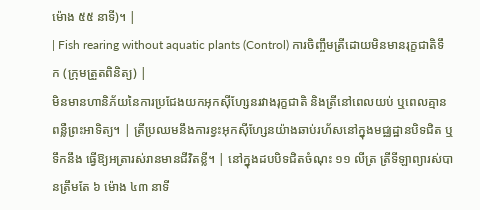ម៉ោង ៥៥ នាទី)។ |
| Fish rearing without aquatic plants (Control) ការចិញ្ចឹមត្រីដោយមិនមានរុក្ខជាតិទឹក (ក្រុមត្រួតពិនិត្យ) |
មិនមានហានិភ័យនៃការប្រជែងយកអុកស៊ីហ្សែនរវាងរុក្ខជាតិ និងត្រីនៅពេលយប់ ឬពេលគ្មានពន្លឺព្រះអាទិត្យ។ | ត្រីប្រឈមនឹងការខ្វះអុកស៊ីហ្សែនយ៉ាងឆាប់រហ័សនៅក្នុងមជ្ឈដ្ឋានបិទជិត ឬទឹកនឹង ធ្វើឱ្យអត្រារស់រានមានជីវិតខ្លី។ | នៅក្នុងដបបិទជិតចំណុះ ១១ លីត្រ ត្រីទីឡាព្យារស់បានត្រឹមតែ ៦ ម៉ោង ៤៣ នាទី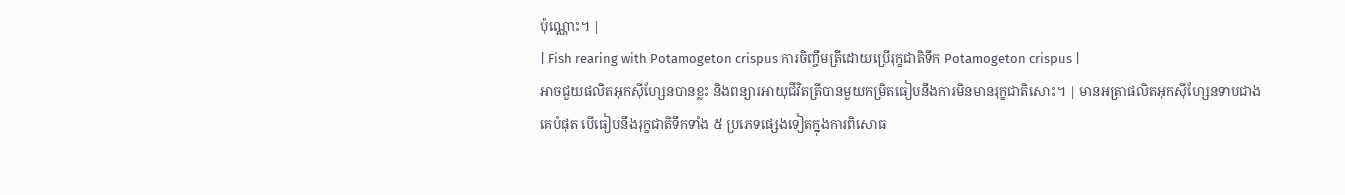ប៉ុណ្ណោះ។ |
| Fish rearing with Potamogeton crispus ការចិញ្ចឹមត្រីដោយប្រើរុក្ខជាតិទឹក Potamogeton crispus |
អាចជួយផលិតអុកស៊ីហ្សែនបានខ្លះ និងពន្យារអាយុជីវិតត្រីបានមួយកម្រិតធៀបនឹងការមិនមានរុក្ខជាតិសោះ។ | មានអត្រាផលិតអុកស៊ីហ្សែនទាបជាងគេបំផុត បើធៀបនឹងរុក្ខជាតិទឹកទាំង ៥ ប្រភេទផ្សេងទៀតក្នុងការពិសោធ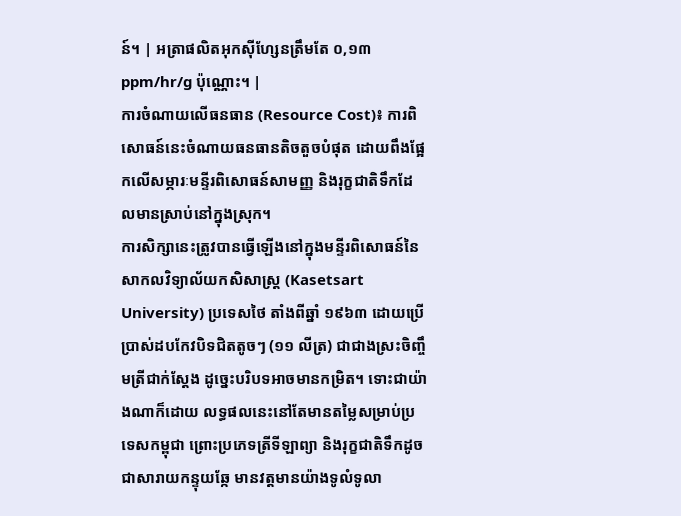ន៍។ | អត្រាផលិតអុកស៊ីហ្សែនត្រឹមតែ ០,១៣ ppm/hr/g ប៉ុណ្ណោះ។ |
ការចំណាយលើធនធាន (Resource Cost)៖ ការពិសោធន៍នេះចំណាយធនធានតិចតួចបំផុត ដោយពឹងផ្អែកលើសម្ភារៈមន្ទីរពិសោធន៍សាមញ្ញ និងរុក្ខជាតិទឹកដែលមានស្រាប់នៅក្នុងស្រុក។
ការសិក្សានេះត្រូវបានធ្វើឡើងនៅក្នុងមន្ទីរពិសោធន៍នៃសាកលវិទ្យាល័យកសិសាស្ត្រ (Kasetsart University) ប្រទេសថៃ តាំងពីឆ្នាំ ១៩៦៣ ដោយប្រើប្រាស់ដបកែវបិទជិតតូចៗ (១១ លីត្រ) ជាជាងស្រះចិញ្ចឹមត្រីជាក់ស្តែង ដូច្នេះបរិបទអាចមានកម្រិត។ ទោះជាយ៉ាងណាក៏ដោយ លទ្ធផលនេះនៅតែមានតម្លៃសម្រាប់ប្រទេសកម្ពុជា ព្រោះប្រភេទត្រីទីឡាព្យា និងរុក្ខជាតិទឹកដូចជាសារាយកន្ទុយឆ្កែ មានវត្តមានយ៉ាងទូលំទូលា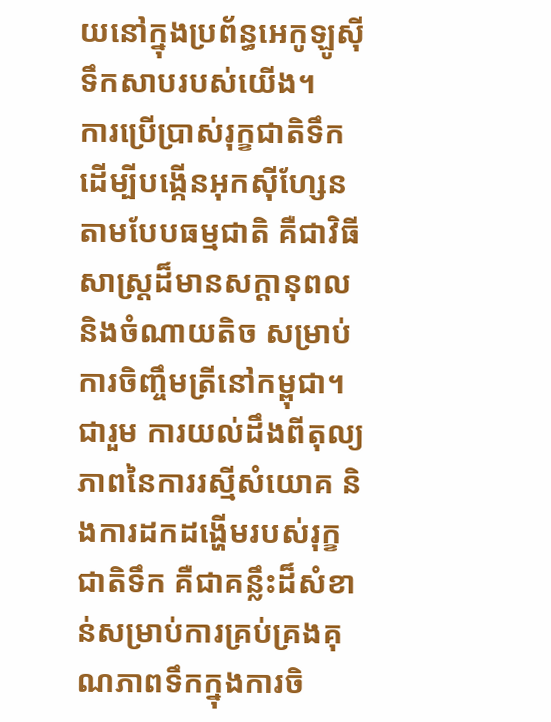យនៅក្នុងប្រព័ន្ធអេកូឡូស៊ីទឹកសាបរបស់យើង។
ការប្រើប្រាស់រុក្ខជាតិទឹកដើម្បីបង្កើនអុកស៊ីហ្សែនតាមបែបធម្មជាតិ គឺជាវិធីសាស្ត្រដ៏មានសក្តានុពល និងចំណាយតិច សម្រាប់ការចិញ្ចឹមត្រីនៅកម្ពុជា។
ជារួម ការយល់ដឹងពីតុល្យភាពនៃការរស្មីសំយោគ និងការដកដង្ហើមរបស់រុក្ខជាតិទឹក គឺជាគន្លឹះដ៏សំខាន់សម្រាប់ការគ្រប់គ្រងគុណភាពទឹកក្នុងការចិ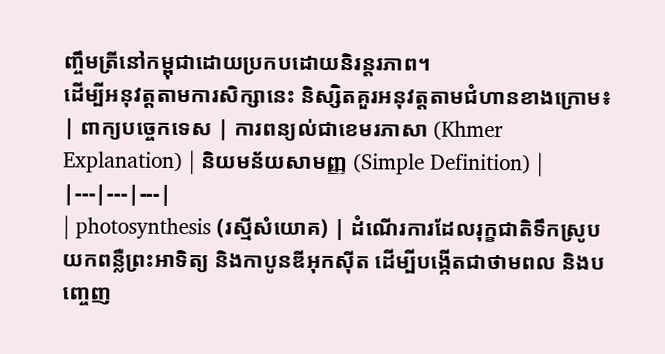ញ្ចឹមត្រីនៅកម្ពុជាដោយប្រកបដោយនិរន្តរភាព។
ដើម្បីអនុវត្តតាមការសិក្សានេះ និស្សិតគួរអនុវត្តតាមជំហានខាងក្រោម៖
| ពាក្យបច្ចេកទេស | ការពន្យល់ជាខេមរភាសា (Khmer Explanation) | និយមន័យសាមញ្ញ (Simple Definition) |
|---|---|---|
| photosynthesis (រស្មីសំយោគ) | ដំណើរការដែលរុក្ខជាតិទឹកស្រូបយកពន្លឺព្រះអាទិត្យ និងកាបូនឌីអុកស៊ីត ដើម្បីបង្កើតជាថាមពល និងបញ្ចេញ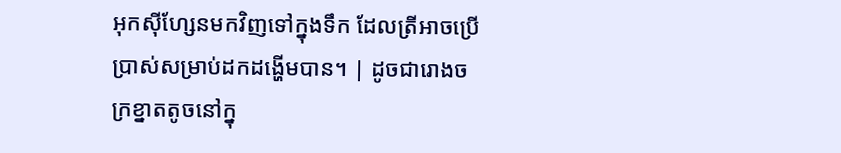អុកស៊ីហ្សែនមកវិញទៅក្នុងទឹក ដែលត្រីអាចប្រើប្រាស់សម្រាប់ដកដង្ហើមបាន។ | ដូចជារោងចក្រខ្នាតតូចនៅក្នុ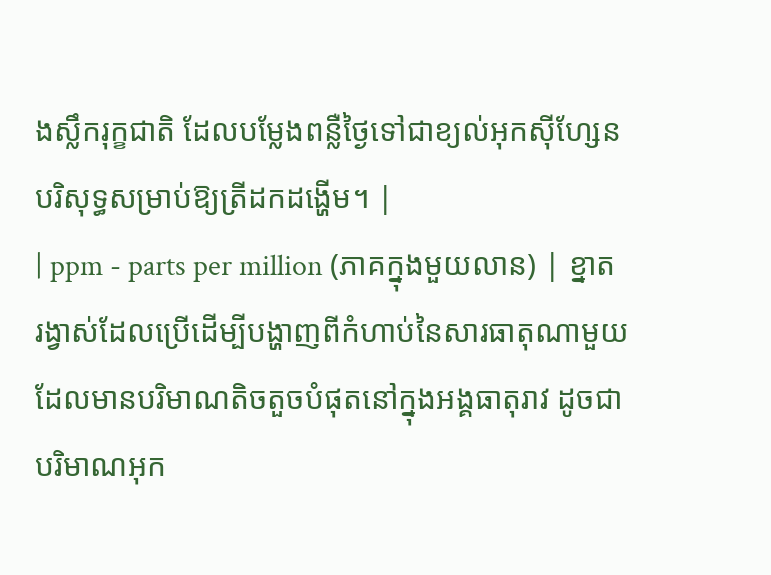ងស្លឹករុក្ខជាតិ ដែលបម្លែងពន្លឺថ្ងៃទៅជាខ្យល់អុកស៊ីហ្សែនបរិសុទ្ធសម្រាប់ឱ្យត្រីដកដង្ហើម។ |
| ppm - parts per million (ភាគក្នុងមួយលាន) | ខ្នាតរង្វាស់ដែលប្រើដើម្បីបង្ហាញពីកំហាប់នៃសារធាតុណាមួយដែលមានបរិមាណតិចតួចបំផុតនៅក្នុងអង្គធាតុរាវ ដូចជាបរិមាណអុក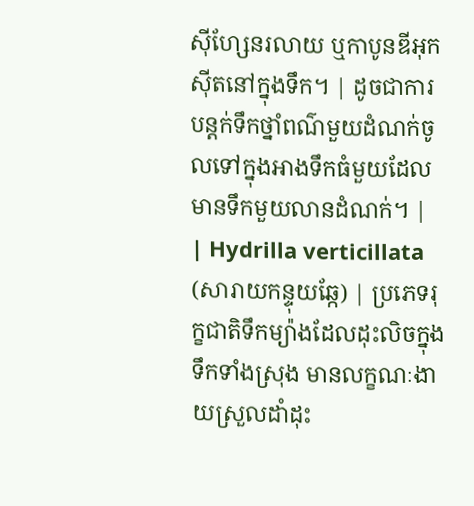ស៊ីហ្សែនរលាយ ឬកាបូនឌីអុកស៊ីតនៅក្នុងទឹក។ | ដូចជាការបន្តក់ទឹកថ្នាំពណ៌មួយដំណក់ចូលទៅក្នុងអាងទឹកធំមួយដែលមានទឹកមួយលានដំណក់។ |
| Hydrilla verticillata (សារាយកន្ទុយឆ្កែ) | ប្រភេទរុក្ខជាតិទឹកម្យ៉ាងដែលដុះលិចក្នុងទឹកទាំងស្រុង មានលក្ខណៈងាយស្រួលដាំដុះ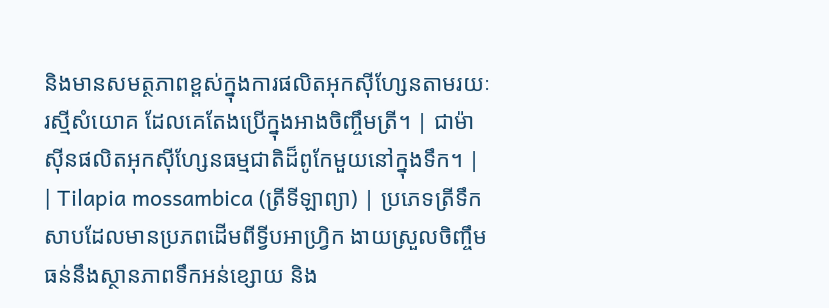និងមានសមត្ថភាពខ្ពស់ក្នុងការផលិតអុកស៊ីហ្សែនតាមរយៈរស្មីសំយោគ ដែលគេតែងប្រើក្នុងអាងចិញ្ចឹមត្រី។ | ជាម៉ាស៊ីនផលិតអុកស៊ីហ្សែនធម្មជាតិដ៏ពូកែមួយនៅក្នុងទឹក។ |
| Tilapia mossambica (ត្រីទីឡាព្យា) | ប្រភេទត្រីទឹកសាបដែលមានប្រភពដើមពីទ្វីបអាហ្រ្វិក ងាយស្រួលចិញ្ចឹម ធន់នឹងស្ថានភាពទឹកអន់ខ្សោយ និង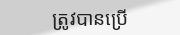ត្រូវបានប្រើ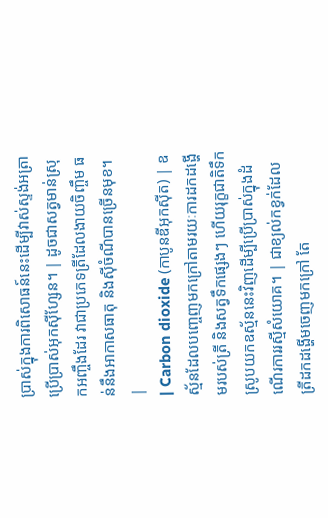ប្រាស់ក្នុងការពិសោធន៍នេះដើម្បីវាស់ស្ទង់អត្រាប្រើប្រាស់អុកស៊ីហ្សែន។ | ដូចជាសត្វមាន់ស្រុកអញ្ចឹងដែរ វាជាប្រភេទត្រីដែលងាយចិញ្ចឹម ធន់នឹងអាកាសធាតុ និងស៊ីចំណីបានច្រើនមុខ។ |
| Carbon dioxide (កាបូនឌីអុកស៊ីត) | ឧស្ម័នដែលបញ្ចេញមកក្រៅតាមរយៈការដកដង្ហើមរបស់ត្រី និងសត្វទឹកផ្សេងៗ ហើយរុក្ខជាតិទឹកស្រូបយកឧស្ម័ននេះវិញដើម្បីប្រើប្រាស់ក្នុងដំណើរការរស្មីសំយោគ។ | ជាខ្យល់កខ្វក់ដែលត្រីដកដង្ហើមចេញមកក្រៅ តែ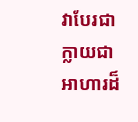វាបែរជាក្លាយជាអាហារដ៏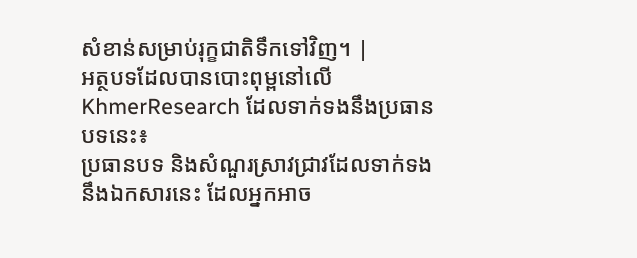សំខាន់សម្រាប់រុក្ខជាតិទឹកទៅវិញ។ |
អត្ថបទដែលបានបោះពុម្ពនៅលើ KhmerResearch ដែលទាក់ទងនឹងប្រធានបទនេះ៖
ប្រធានបទ និងសំណួរស្រាវជ្រាវដែលទាក់ទងនឹងឯកសារនេះ ដែលអ្នកអាច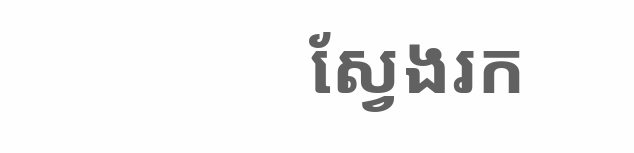ស្វែងរក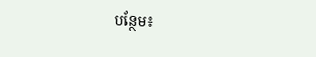បន្ថែម៖